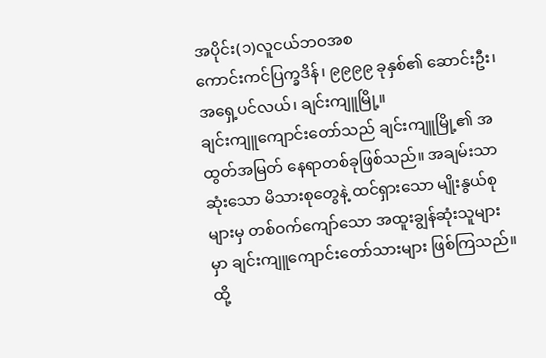အပိုင်း(၁)လူငယ်ဘဝအစ
ကောင်းကင်ပြက္ခဒိန်၊ ၉၉၉၉ ခုနှစ်၏ ဆောင်းဦး၊ အရှေ့ပင်လယ်၊ ချင်းကျူမြို့။
ချင်းကျူကျောင်းတော်သည် ချင်းကျူမြို့၏ အထွတ်အမြတ် နေရာတစ်ခုဖြစ်သည်။ အချမ်းသာဆုံးသော မိသားစုတွေနဲ့ ထင်ရှားသော မျိုးနွယ်စုများမှ တစ်ဝက်ကျော်သော အထူးချွန်ဆုံးသူများမှာ ချင်းကျူကျောင်းတော်သားများ ဖြစ်ကြသည်။ ထို့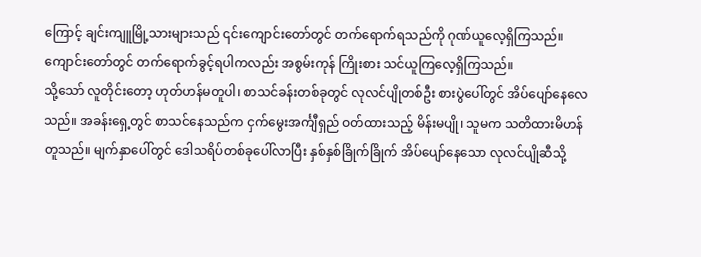ကြောင့် ချင်းကျူမြို့သားများသည် ၎င်းကျောင်းတော်တွင် တက်ရောက်ရသည်ကို ဂုဏ်ယူလေ့ရှိကြသည်။ ကျောင်းတော်တွင် တက်ရောက်ခွင့်ရပါကလည်း အစွမ်းကုန် ကြိုးစား သင်ယူကြလေ့ရှိကြသည်။
သို့သော် လူတိုင်းတော့ ဟုတ်ဟန်မတူပါ၊ စာသင်ခန်းတစ်ခုတွင် လုလင်ပျိုတစ်ဦး စားပွဲပေါ်တွင် အိပ်ပျော်နေလေသည်။ အခန်းရှေ့တွင် စာသင်နေသည်က ငှက်မွေးအင်္ကျီရှည် ဝတ်ထားသည့် မိန်းမပျို၊ သူမက သတိထားမိဟန် တူသည်။ မျက်နှာပေါ်တွင် ဒေါသရိပ်တစ်ခုပေါ်လာပြီး နှစ်နှစ်ခြိုက်ခြိုက် အိပ်ပျော်နေသော လုလင်ပျိုဆီသို့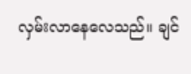လှမ်းလာနေလေသည်။ ချင်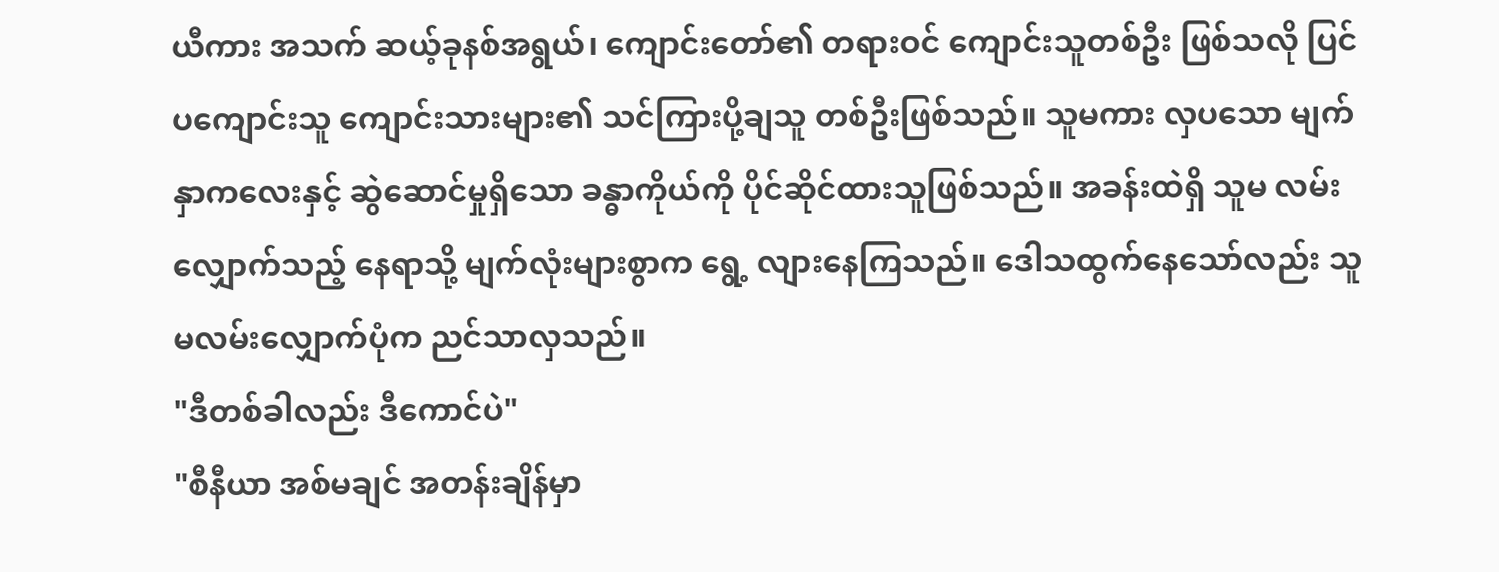ယီကား အသက် ဆယ့်ခုနစ်အရွယ်၊ ကျောင်းတော်၏ တရားဝင် ကျောင်းသူတစ်ဦး ဖြစ်သလို ပြင်ပကျောင်းသူ ကျောင်းသားများ၏ သင်ကြားပို့ချသူ တစ်ဦးဖြစ်သည်။ သူမကား လှပသော မျက်နှာကလေးနှင့် ဆွဲဆောင်မှုရှိသော ခန္ဓာကိုယ်ကို ပိုင်ဆိုင်ထားသူဖြစ်သည်။ အခန်းထဲရှိ သူမ လမ်းလျှောက်သည့် နေရာသို့ မျက်လုံးများစွာက ရွေ့ လျားနေကြသည်။ ဒေါသထွက်နေသော်လည်း သူမလမ်းလျှောက်ပုံက ညင်သာလှသည်။
"ဒီတစ်ခါလည်း ဒီကောင်ပဲ"
"စီနီယာ အစ်မချင် အတန်းချိန်မှာ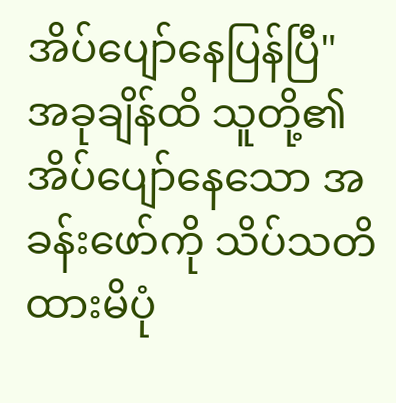အိပ်ပျော်နေပြန်ပြီ"
အခုချိန်ထိ သူတို့၏ အိပ်ပျော်နေသော အခန်းဖော်ကို သိပ်သတိထားမိပုံ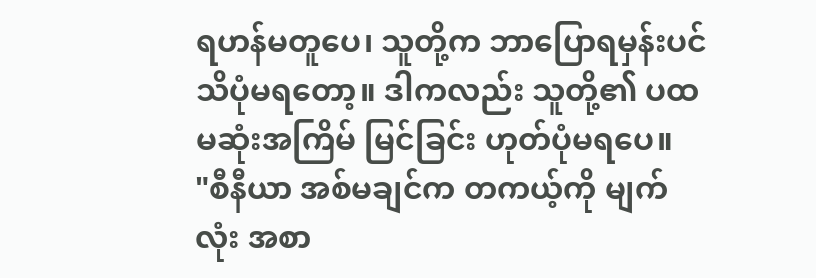ရဟန်မတူပေ၊ သူတို့က ဘာပြောရမှန်းပင် သိပုံမရတော့။ ဒါကလည်း သူတို့၏ ပထမဆုံးအကြိမ် မြင်ခြင်း ဟုတ်ပုံမရပေ။
"စီနီယာ အစ်မချင်က တကယ့်ကို မျက်လုံး အစာ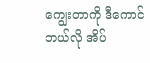ကျွေးတာကို ဒီကောင် ဘယ်လို အိပ်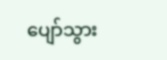ပျော်သွား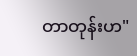တာတုန်းဟ"